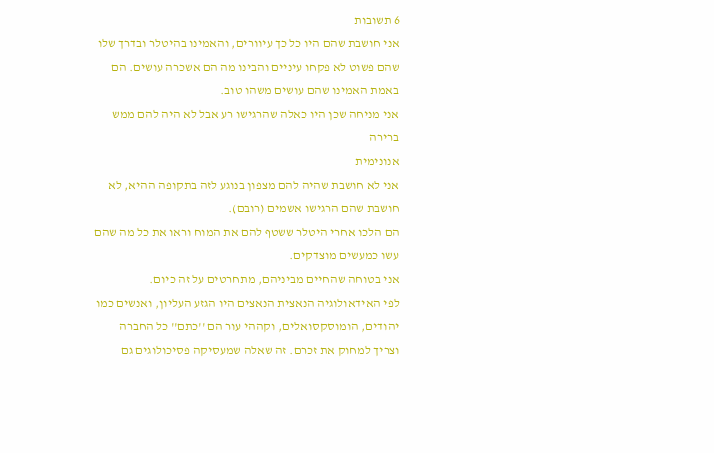6 תשובות
אני חושבת שהם היו כל כך עיוורים, והאמינו בהיטלר ובדרך שלו שהם פשוט לא פקחו עיניים והבינו מה הם אשכרה עושים. הם באמת האמינו שהם עושים משהו טוב.
אני מניחה שכן היו כאלה שהרגישו רע אבל לא היה להם ממש ברירה
אנונימית
אני לא חושבת שהיה להם מצפון בנוגע לזה בתקופה ההיא, לא חושבת שהם הרגישו אשמים (רובם).
הם הלכו אחרי היטלר ששטף להם את המוח וראו את כל מה שהם עשו כמעשים מוצדקים.
אני בטוחה שהחיים מביניהם, מתחרטים על זה כיום.
לפי האידאולוגיה הנאצית הנאצים היו הגזע העליון, ואנשים כמו יהודים, הומוסקסואלים, וקההי עור הם ''כתם'' כל החברה וצריך למחוק את זכרם. זה שאלה שמעסיקה פסיכולוגים גם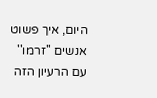היום, איך פשוט אנשים ''זרמו'' עם הרעיון הזה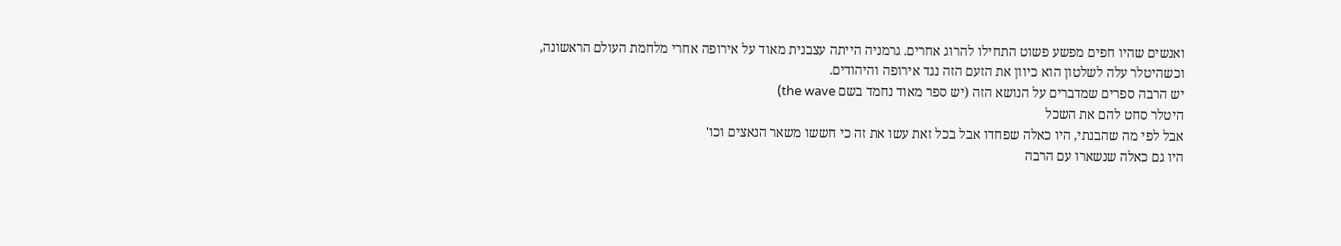ואנשים שהיו חפים מפשע פשוט התחילו להרוג אחרים. גרמניה הייתה עצבנית מאוד על אירופה אחרי מלחמת העולם הראשונה, וכשהיטלר עלה לשלטון הוא כיוון את הזעם הזה נגד אירופה והיהודים.
יש הרבה ספרים שמדברים על הנושא הזה (יש ספר מאוד נחמד בשם the wave)
היטלר סחט להם את השכל
אבל לפי מה שהבנתי, היו כאלה שפחדו אבל בכל זאת עשו את זה כי חששו משאר הנאצים וכו'
היו גם כאלה שנשארו עם הרבה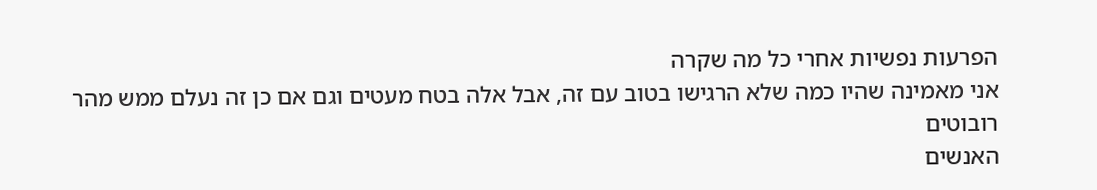הפרעות נפשיות אחרי כל מה שקרה
אני מאמינה שהיו כמה שלא הרגישו בטוב עם זה, אבל אלה בטח מעטים וגם אם כן זה נעלם ממש מהר
רובוטים
האנשים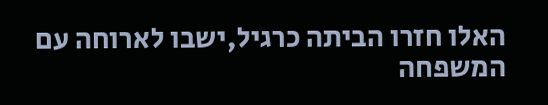האלו חזרו הביתה כרגיל,ישבו לארוחה עם המשפחה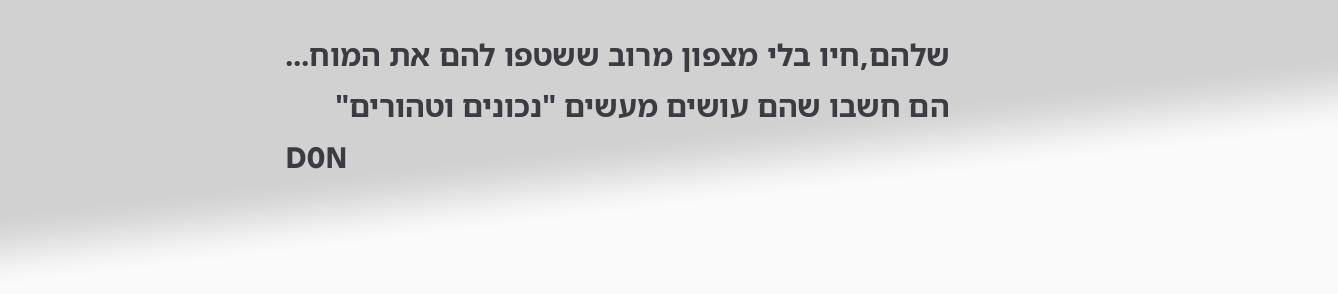שלהם,חיו בלי מצפון מרוב ששטפו להם את המוח...
הם חשבו שהם עושים מעשים "נכונים וטהורים"
D0N